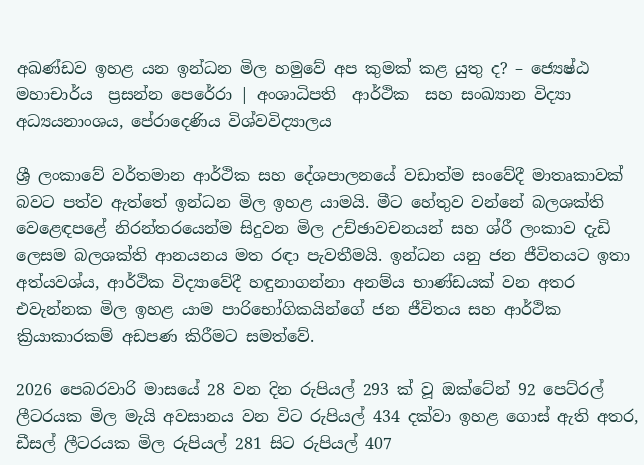අඛණ්ඩව ඉහළ යන ඉන්ධන මිල හමුවේ අප කුමක් කළ යුතු ද? – ජ්‍යෙෂ්ඨ මහාචාර්ය  ප්‍රසන්න පෙරේරා | අංශාධිපති  ආර්ථික  සහ සංඛ්‍යාන විද්‍යා අධ්‍යයනාංශය, පේරාදෙණිය විශ්වවිද්‍යාලය

ශ්‍රී ලංකාවේ වර්තමාන ආර්ථික සහ දේශපාලනයේ වඩාත්ම සංවේදී මාතෘකාවක් බවට පත්ව ඇත්තේ ඉන්ධන මිල ඉහළ යාමයි. මීට හේතුව වන්නේ බලශක්ති වෙළෙඳපළේ නිරන්තරයෙන්ම සිදුවන මිල උච්ඡාවචනයන් සහ ශ්රී ලංකාව දැඩි ලෙසම බලශක්ති ආනයනය මත රඳා පැවතීමයි. ඉන්ධන යනු ජන ජීවිතයට ඉතා අත්යවශ්ය, ආර්ථික විද්‍යාවේදී හඳුනාගන්නා අනම්ය භාණ්ඩයක් වන අතර එවැන්නක මිල ඉහළ යාම පාරිභෝගිකයින්ගේ ජන ජීවිතය සහ ආර්ථික ක්‍රියාකාරකම් අඩපණ කිරීමට සමත්වේ.

2026 පෙබරවාරි මාසයේ 28 වන දින රුපියල් 293 ක් වූ ඔක්ටේන් 92 පෙට්රල් ලීටරයක මිල මැයි අවසානය වන විට රුපියල් 434 දක්වා ඉහළ ගොස් ඇති අතර, ඩීසල් ලීටරයක මිල රුපියල් 281 සිට රුපියල් 407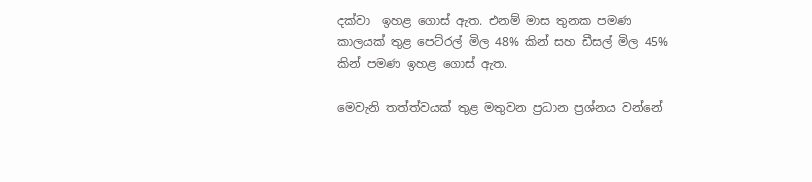දක්වා  ඉහළ ගොස් ඇත. එනම් මාස තුනක පමණ කාලයක් තුළ පෙට්රල් මිල 48% කින් සහ ඩීසල් මිල 45% කින් පමණ ඉහළ ගොස් ඇත.

මෙවැනි තත්ත්වයක් තුළ මතුවන ප්‍රධාන ප්‍රශ්නය වන්නේ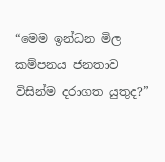“මෙම ඉන්ධන මිල කම්පනය ජනතාව විසින්ම දරාගත යුතුද?”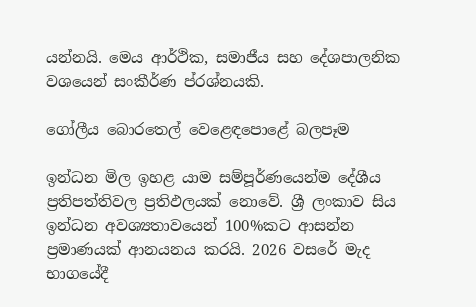යන්නයි. මෙය ආර්ථික, සමාජීය සහ දේශපාලනික වශයෙන් සංකීර්ණ ප්රශ්නයකි.

ගෝලීය බොරතෙල් වෙළෙඳපොළේ බලපෑම

ඉන්ධන මිල ඉහළ යාම සම්පූර්ණයෙන්ම දේශීය ප්‍රතිපත්තිවල ප්‍රතිඵලයක් නොවේ. ශ්‍රී ලංකාව සිය ඉන්ධන අවශ්‍යතාවයෙන් 100%කට ආසන්න ප්‍රමාණයක් ආනයනය කරයි. 2026 වසරේ මැද භාගයේදී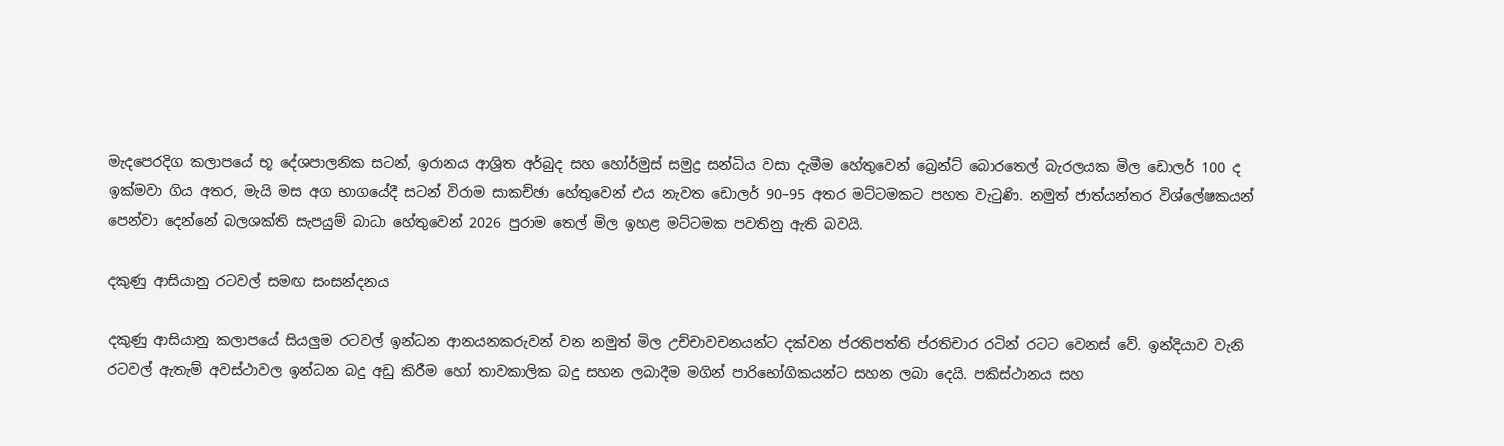මැදපෙරදිග කලාපයේ භූ දේශපාලනික සටන්, ඉරානය ආශ්‍රිත අර්බුද සහ හෝර්මුස් සමුද්‍ර සන්ධිය වසා දැමීම හේතුවෙන් බ්‍රෙන්ට් බොරතෙල් බැරලයක මිල ඩොලර් 100 ද ඉක්මවා ගිය අතර, මැයි මස අග භාගයේදී සටන් විරාම සාකච්ඡා හේතුවෙන් එය නැවත ඩොලර් 90–95 අතර මට්ටමකට පහත වැටුණි. නමුත් ජාත්යන්තර විශ්ලේෂකයන් පෙන්වා දෙන්නේ බලශක්ති සැපයුම් බාධා හේතුවෙන් 2026 පුරාම තෙල් මිල ඉහළ මට්ටමක පවතිනු ඇති බවයි.

දකුණු ආසියානු රටවල් සමඟ සංසන්දනය

දකුණු ආසියානු කලාපයේ සියලුම රටවල් ඉන්ධන ආනයනකරුවන් වන නමුත් මිල උච්චාවචනයන්ට දක්වන ප්රතිපත්ති ප්රතිචාර රටින් රටට වෙනස් වේ. ඉන්දියාව වැනි රටවල් ඇතැම් අවස්ථාවල ඉන්ධන බදු අඩු කිරීම හෝ තාවකාලික බදු සහන ලබාදීම මගින් පාරිභෝගිකයන්ට සහන ලබා දෙයි. පකිස්ථානය සහ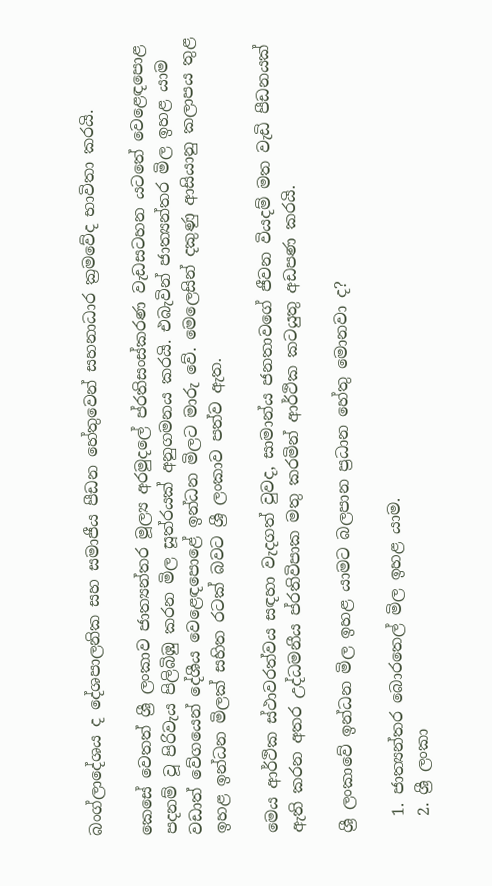බංග්ලාදේශය ද දේශපාලනික සහ සමාජීය පීඩන හේතුවෙන් සහනාධාර ක්‍රමවේද භාවිතා කරයි.

කෙසේ වෙතත් ශ්‍රී ලංකාව ජාත්‍යන්තර මූල්‍ය අරමුදලේ ප්රතිසංස්කරණ වැඩසටහන යටතේ වෙළෙඳපොළ පදනම් වූ පිරිවැය පිලිබිඹු කරන මිල සූත්රයක් අනුගමනය කරයි. එබැවින් ජාත්‍යන්තර මිල ඉහළ යාම වඩාත් වේගයෙන් දේශීය වෙළෙඳපොළේ ඉන්ධන මිලට මාරු වේ. මෙලෙසින් දකුණු ආසියානු කලාපය තුළ ඉහළ ඉන්ධන මිලක් සහිත රටක් බවට ශ්‍රී ලංකාව පත්ව ඇත.

මෙය ආර්ථික ස්ථාවරත්වය සඳහා වැදගත් වුවද, සාමාන්ය ජනතාවගේ ජීවන වියදම් මත වැඩි පීඩනයක් ඇති කරන අතර උද්ධමනීය ප්රතිවිපාක මතු කරමින් ආර්ථික කටයුතු අඩපණ කරයි.

ශ්‍රී ලංකාවේ ඉන්ධන මිල ඉහළ යාමට බලපාන ප්‍රධාන හේතු මොනවා ද?

  1. ජාත්‍යන්තර බොරතෙල් මිල ඉහළ යාම.
  2. ශ්‍රී ලංකා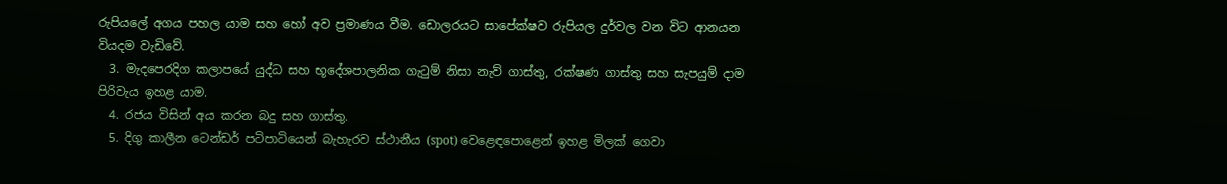රුපියලේ අගය පහල යාම සහ හෝ අව ප්‍රමාණය වීම. ඩොලරයට සාපේක්ෂව රුපියල දුර්වල වන විට ආනයන වියදම වැඩිවේ.
  3. මැදපෙරදිග කලාපයේ යුද්ධ සහ භූදේශපාලනික ගැටුම් නිසා නැව් ගාස්තු, රක්ෂණ ගාස්තු සහ සැපයුම් දාම පිරිවැය ඉහළ යාම.
  4. රජය විසින් අය කරන බදු සහ ගාස්තු.
  5. දිගු කාලීන ටෙන්ඩර් පටිපාටියෙන් බැහැරව ස්ථානීය (spot) වෙළෙඳපොළෙන් ඉහළ මිලක් ගෙවා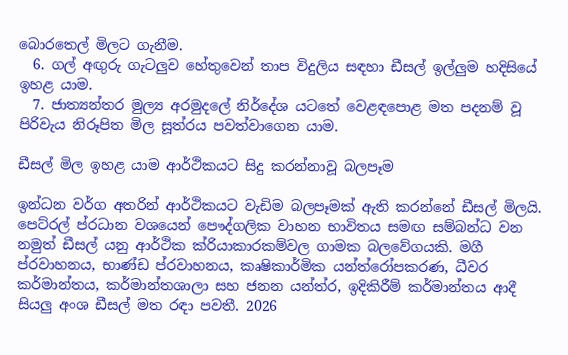බොරතෙල් මිලට ගැනීම.
  6. ගල් අඟුරු ගැටලුව හේතුවෙන් තාප විදුලිය සඳහා ඩීසල් ඉල්ලුම හදිසියේ ඉහළ යාම.
  7. ජාත්‍යන්තර මුල්‍ය අරමුදලේ නිර්දේශ යටතේ වෙළඳපොළ මත පදනම් වූ පිරිවැය නිරූපිත මිල සූත්රය පවත්වාගෙන යාම.

ඩීසල් මිල ඉහළ යාම ආර්ථිකයට සිදු කරන්නාවූ බලපෑම

ඉන්ධන වර්ග අතරින් ආර්ථිකයට වැඩිම බලපෑමක් ඇති කරන්නේ ඩීසල් මිලයි. පෙට්රල් ප්රධාන වශයෙන් පෞද්ගලික වාහන භාවිතය සමඟ සම්බන්ධ වන නමුත් ඩීසල් යනු ආර්ථික ක්රියාකාරකම්වල ගාමක බලවේගයකි. මගී ප්රවාහනය, භාණ්ඩ ප්රවාහනය, කෘෂිකාර්මික යන්ත්රෝපකරණ, ධීවර කර්මාන්තය, කර්මාන්තශාලා සහ ජනන යන්ත්ර, ඉදිකිරීම් කර්මාන්තය ආදී සියලු අංශ ඩීසල් මත රඳා පවතී. 2026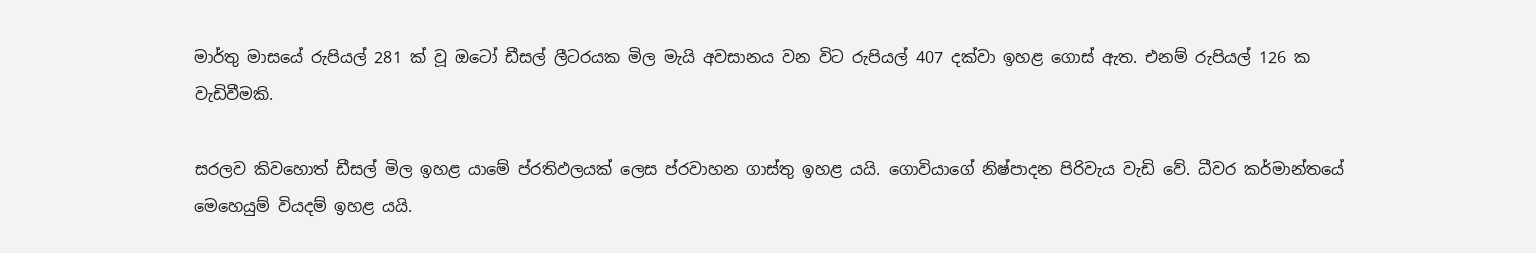මාර්තු මාසයේ රුපියල් 281 ක් වූ ඔටෝ ඩීසල් ලීටරයක මිල මැයි අවසානය වන විට රුපියල් 407 දක්වා ඉහළ ගොස් ඇත. එනම් රුපියල් 126 ක වැඩිවීමකි.

සරලව කිවහොත් ඩීසල් මිල ඉහළ යාමේ ප්රතිඵලයක් ලෙස ප්රවාහන ගාස්තු ඉහළ යයි. ගොවියාගේ නිෂ්පාදන පිරිවැය වැඩි වේ. ධීවර කර්මාන්තයේ මෙහෙයුම් වියදම් ඉහළ යයි.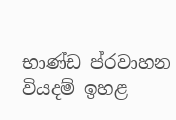භාණ්ඩ ප්රවාහන වියදම් ඉහළ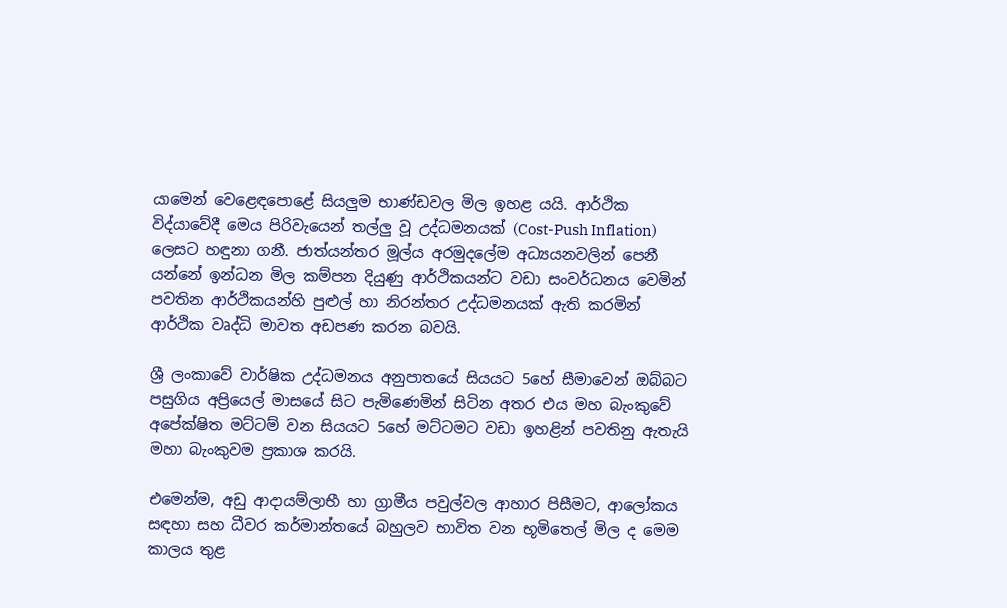යාමෙන් වෙළෙඳපොළේ සියලුම භාණ්ඩවල මිල ඉහළ යයි. ආර්ථික විද්යාවේදී මෙය පිරිවැයෙන් තල්ලු වූ උද්ධමනයක් (Cost-Push Inflation) ලෙසට හඳුනා ගනී. ජාත්යන්තර මූල්ය අරමුදලේම අධ්‍යයනවලින් පෙනී යන්නේ ඉන්ධන මිල කම්පන දියුණු ආර්ථිකයන්ට වඩා සංවර්ධනය වෙමින් පවතින ආර්ථිකයන්හි පුළුල් හා නිරන්තර උද්ධමනයක් ඇති කරමින් ආර්ථික වෘද්ධි මාවත අඩපණ කරන බවයි.

ශ්‍රී ලංකාවේ වාර්ෂික උද්ධමනය අනුපාතයේ සියයට 5හේ සීමාවෙන් ඔබ්බට පසුගිය අප්‍රියෙල් මාසයේ සිට පැමිණෙමින් සිටින අතර එය මහ බැංකුවේ අපේක්ෂිත මට්ටම් වන සියයට 5හේ මට්ටමට වඩා ඉහළින් පවතිනු ඇතැයි මහා බැංකුවම ප්‍රකාශ කරයි.

එමෙන්ම, අඩු ආදායම්ලාභී හා ග්‍රාමීය පවුල්වල ආහාර පිසීමට, ආලෝකය සඳහා සහ ධීවර කර්මාන්තයේ බහුලව භාවිත වන භූමිතෙල් මිල ද මෙම කාලය තුළ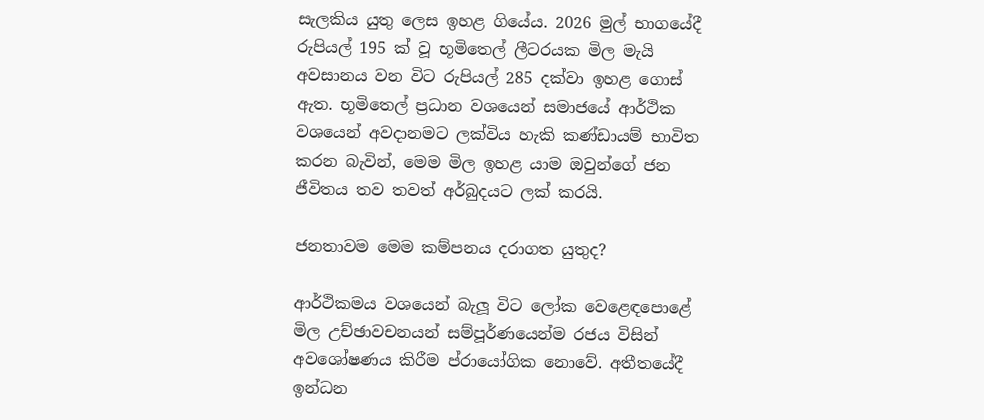සැලකිය යුතු ලෙස ඉහළ ගියේය. 2026 මුල් භාගයේදී රුපියල් 195 ක් වූ භූමිතෙල් ලීටරයක මිල මැයි අවසානය වන විට රුපියල් 285 දක්වා ඉහළ ගොස් ඇත. භූමිතෙල් ප්‍රධාන වශයෙන් සමාජයේ ආර්ථික වශයෙන් අවදානමට ලක්විය හැකි කණ්ඩායම් භාවිත කරන බැවින්, මෙම මිල ඉහළ යාම ඔවුන්ගේ ජන ජීවිතය තව තවත් අර්බුදයට ලක් කරයි.

ජනතාවම මෙම කම්පනය දරාගත යුතුද?

ආර්ථිකමය වශයෙන් බැලූ විට ලෝක වෙළෙඳපොළේ මිල උච්ඡාවචනයන් සම්පූර්ණයෙන්ම රජය විසින් අවශෝෂණය කිරීම ප්රායෝගික නොවේ. අතීතයේදී ඉන්ධන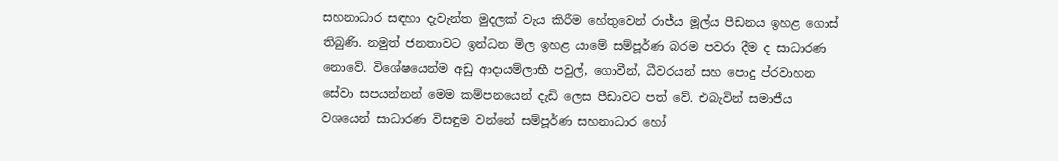සහනාධාර සඳහා දැවැන්ත මුදලක් වැය කිරීම හේතුවෙන් රාජ්ය මූල්ය පීඩනය ඉහළ ගොස් තිබුණි. නමුත් ජනතාවට ඉන්ධන මිල ඉහළ යාමේ සම්පූර්ණ බරම පවරා දීම ද සාධාරණ නොවේ. විශේෂයෙන්ම අඩු ආදායම්ලාභී පවුල්, ගොවීන්, ධීවරයන් සහ පොදු ප්රවාහන සේවා සපයන්නන් මෙම කම්පනයෙන් දැඩි ලෙස පීඩාවට පත් වේ. එබැවින් සමාජීය වශයෙන් සාධාරණ විසඳුම වන්නේ සම්පූර්ණ සහනාධාර හෝ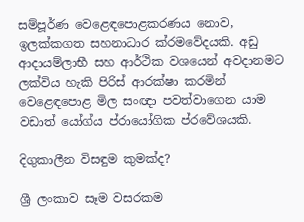සම්පූර්ණ වෙළෙඳපොළකරණය නොව, ඉලක්කගත සහනාධාර ක්රමවේදයකි. අඩු ආදායම්ලාභී සහ ආර්ථික වශයෙන් අවදානමට ලක්විය හැකි පිරිස් ආරක්ෂා කරමින් වෙළෙඳපොළ මිල සංඥා පවත්වාගෙන යාම වඩාත් යෝග්ය ප්රායෝගික ප්රවේශයකි.

දිගුකාලීන විසඳුම කුමක්ද?

ශ්‍රී ලංකාව සෑම වසරකම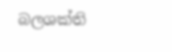බලශක්ති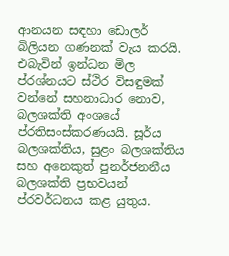ආනයන සඳහා ඩොලර් බිලියන ගණනක් වැය කරයි. එබැවින් ඉන්ධන මිල ප්රශ්නයට ස්ථිර විසඳුමක් වන්නේ සහනාධාර නොව, බලශක්ති අංශයේ ප්රතිසංස්කරණයයි. සූර්ය බලශක්තිය, සුළං බලශක්තිය සහ අනෙකුත් පුනර්ජනනීය බලශක්ති ප්‍රභවයන් ප්රවර්ධනය කළ යුතුය.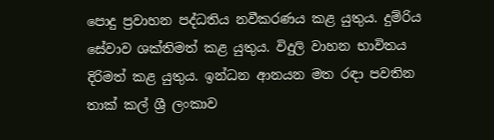පොදු ප්‍රවාහන පද්ධතිය නවීකරණය කළ යුතුය. දුම්රිය සේවාව ශක්තිමත් කළ යුතුය. විදුලි වාහන භාවිතය දිරිමත් කළ යුතුය. ඉන්ධන ආනයන මත රඳා පවතින තාක් කල් ශ්‍රී ලංකාව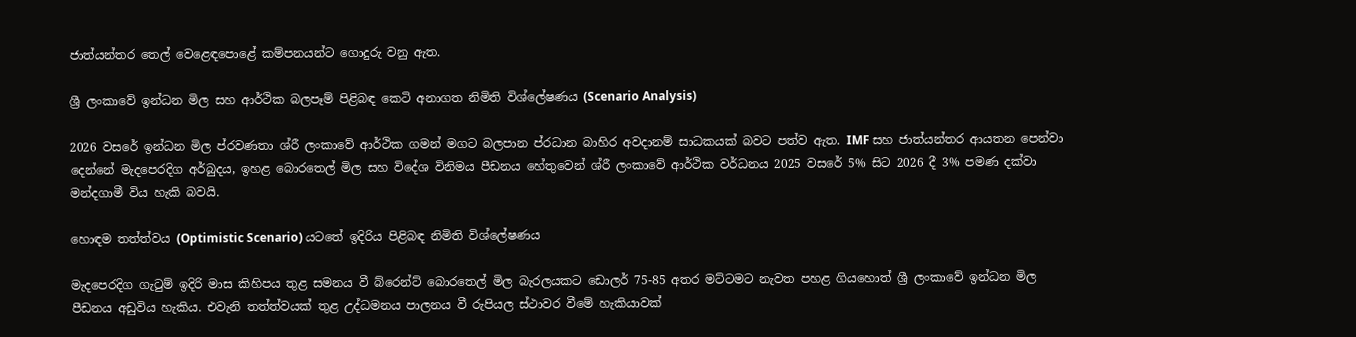ජාත්යන්තර තෙල් වෙළෙඳපොළේ කම්පනයන්ට ගොදුරු වනු ඇත.

ශ්‍රී ලංකාවේ ඉන්ධන මිල සහ ආර්ථික බලපෑම් පිළිබඳ කෙටි අනාගත නිමිති විශ්ලේෂණය (Scenario Analysis)

2026 වසරේ ඉන්ධන මිල ප්රවණතා ශ්රී ලංකාවේ ආර්ථික ගමන් මගට බලපාන ප්රධාන බාහිර අවදානම් සාධකයක් බවට පත්ව ඇත. IMF සහ ජාත්යන්තර ආයතන පෙන්වා දෙන්නේ මැදපෙරදිග අර්බුදය, ඉහළ බොරතෙල් මිල සහ විදේශ විනිමය පීඩනය හේතුවෙන් ශ්රී ලංකාවේ ආර්ථික වර්ධනය 2025 වසරේ 5% සිට 2026 දී 3% පමණ දක්වා මන්දගාමී විය හැකි බවයි.

හොඳම තත්ත්වය (Optimistic Scenario) යටතේ ඉදිරිය පිළිබඳ නිමිති විශ්ලේෂණය

මැදපෙරදිග ගැටුම් ඉදිරි මාස කිහිපය තුළ සමනය වී බ්රෙන්ට් බොරතෙල් මිල බැරලයකට ඩොලර් 75-85 අතර මට්ටමට නැවත පහළ ගියහොත් ශ්‍රී ලංකාවේ ඉන්ධන මිල පීඩනය අඩුවිය හැකිය. එවැනි තත්ත්වයක් තුළ උද්ධමනය පාලනය වී රුපියල ස්ථාවර වීමේ හැකියාවක්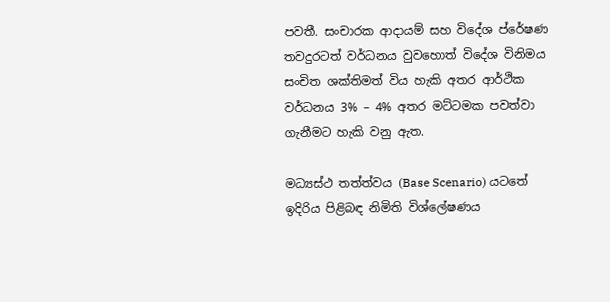පවතී. සංචාරක ආදායම් සහ විදේශ ප්රේෂණ තවදුරටත් වර්ධනය වුවහොත් විදේශ විනිමය සංචිත ශක්තිමත් විය හැකි අතර ආර්ථික වර්ධනය 3% – 4% අතර මට්ටමක පවත්වා ගැනීමට හැකි වනු ඇත.

මධ්‍යස්ථ තත්ත්වය (Base Scenario) යටතේ ඉදිරිය පිළිබඳ නිමිති විශ්ලේෂණය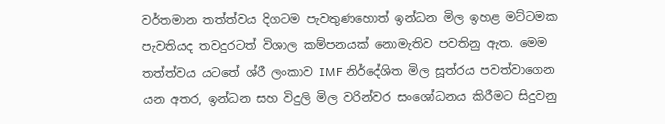වර්තමාන තත්ත්වය දිගටම පැවතුණහොත් ඉන්ධන මිල ඉහළ මට්ටමක පැවතියද තවදුරටත් විශාල කම්පනයක් නොමැතිව පවතිනු ඇත. මෙම තත්ත්වය යටතේ ශ්රී ලංකාව IMF නිර්දේශිත මිල සූත්රය පවත්වාගෙන යන අතර, ඉන්ධන සහ විදුලි මිල වරින්වර සංශෝධනය කිරීමට සිදුවනු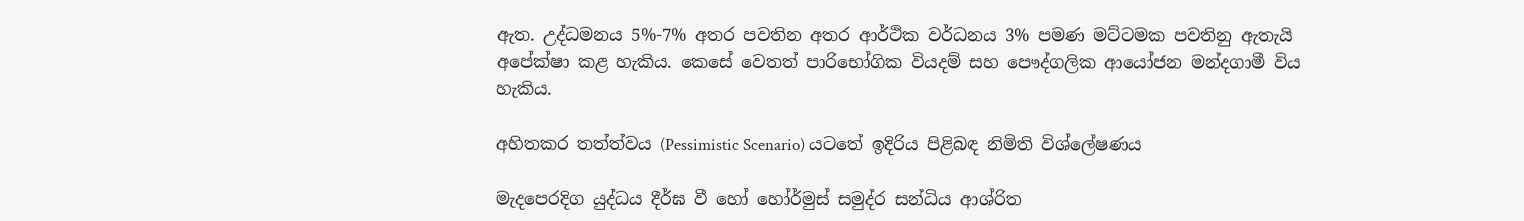ඇත. උද්ධමනය 5%-7% අතර පවතින අතර ආර්ථික වර්ධනය 3% පමණ මට්ටමක පවතිනු ඇතැයි අපේක්ෂා කළ හැකිය. කෙසේ වෙතත් පාරිභෝගික වියදම් සහ පෞද්ගලික ආයෝජන මන්දගාමී විය හැකිය.

අහිතකර තත්ත්වය (Pessimistic Scenario) යටතේ ඉදිරිය පිළිබඳ නිමිති විශ්ලේෂණය

මැදපෙරදිග යුද්ධය දීර්ඝ වී හෝ හෝර්මුස් සමුද්ර සන්ධිය ආශ්රිත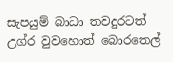සැපයුම් බාධා තවදුරටත් උග්ර වුවහොත් බොරතෙල්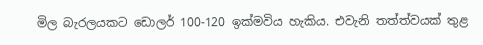මිල බැරලයකට ඩොලර් 100-120 ඉක්මවිය හැකිය. එවැනි තත්ත්වයක් තුළ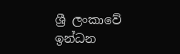ශ්‍රී ලංකාවේ ඉන්ධන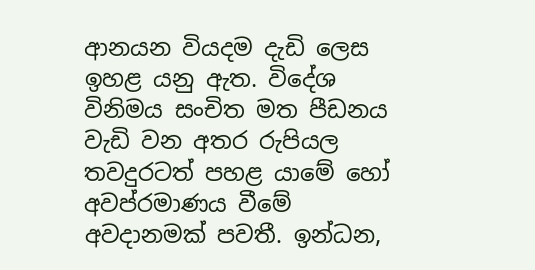ආනයන වියදම දැඩි ලෙස ඉහළ යනු ඇත. විදේශ විනිමය සංචිත මත පීඩනය වැඩි වන අතර රුපියල තවදුරටත් පහළ යාමේ හෝ අවප්රමාණය වීමේ අවදානමක් පවතී. ඉන්ධන,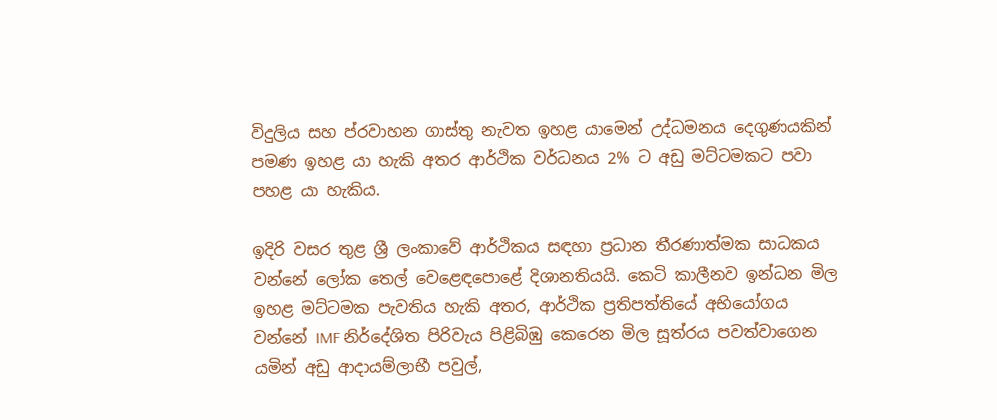විදුලිය සහ ප්රවාහන ගාස්තු නැවත ඉහළ යාමෙන් උද්ධමනය දෙගුණයකින් පමණ ඉහළ යා හැකි අතර ආර්ථික වර්ධනය 2% ට අඩු මට්ටමකට පවා පහළ යා හැකිය.

ඉදිරි වසර තුළ ශ්‍රී ලංකාවේ ආර්ථිකය සඳහා ප්‍රධාන තීරණාත්මක සාධකය වන්නේ ලෝක තෙල් වෙළෙඳපොළේ දිශානතියයි. කෙටි කාලීනව ඉන්ධන මිල ඉහළ මට්ටමක පැවතිය හැකි අතර, ආර්ථික ප්‍රතිපත්තියේ අභියෝගය වන්නේ IMF නිර්දේශිත පිරිවැය පිළිබිඹු කෙරෙන මිල සූත්රය පවත්වාගෙන යමින් අඩු ආදායම්ලාභී පවුල්,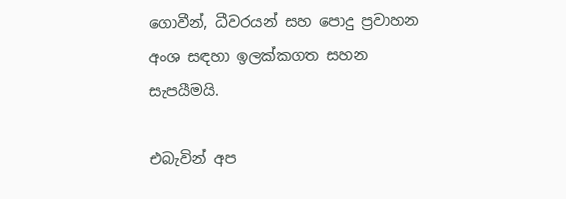ගොවීන්, ධීවරයන් සහ පොදු ප්‍රවාහන අංශ සඳහා ඉලක්කගත සහන සැපයීමයි.

එබැවින් අප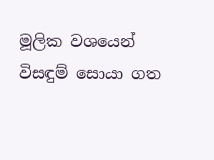මූලික වශයෙන් විසඳුම් සොයා ගත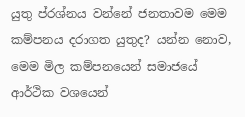යුතු ප්රශ්නය වන්නේ ජනතාවම මෙම කම්පනය දරාගත යුතුද? යන්න නොව, මෙම මිල කම්පනයෙන් සමාජයේ ආර්ථික වශයෙන්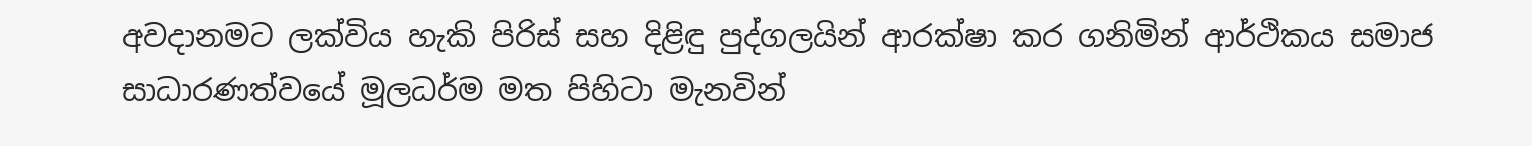අවදානමට ලක්විය හැකි පිරිස් සහ දිළිඳු පුද්ගලයින් ආරක්ෂා කර ගනිමින් ආර්ථිකය සමාජ සාධාරණත්වයේ මූලධර්ම මත පිහිටා මැනවින්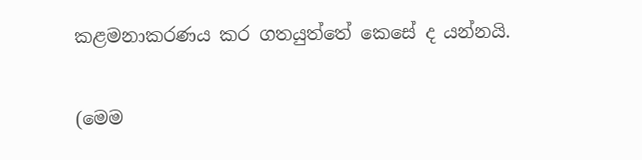කළමනාකරණය කර ගතයුත්තේ කෙසේ ද යන්නයි.

(මෙම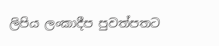ලිපිය ලංකාදීප පුවත්පතට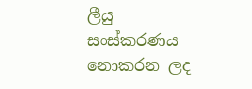ලීයු සංස්කරණය නොකරන ලද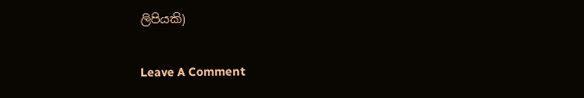ලිපියකි)

Leave A Comment